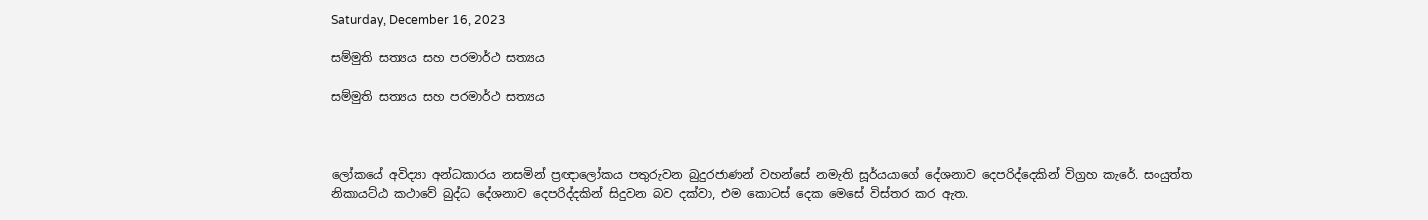Saturday, December 16, 2023

සම්මුති සත්‍යය සහ පරමාර්ථ සත්‍යය

සම්මුති සත්‍යය සහ පරමාර්ථ සත්‍යය



ලෝකයේ අවිද්‍යා අන්ධකාරය නසමින් ප්‍රඥාලෝකය පතුරුවන බුදුරජාණන් වහන්සේ නමැති සූර්යයාගේ දේශනාව දෙපරිද්දෙකින් විග්‍රහ කැරේ. සංයුත්ත නිකායට්ඨ කථාවේ බුද්ධ දේශනාව දෙපරිද්දකින් සිදුවන බව දක්වා, එම කොටස් දෙක මෙසේ විස්තර කර ඇත.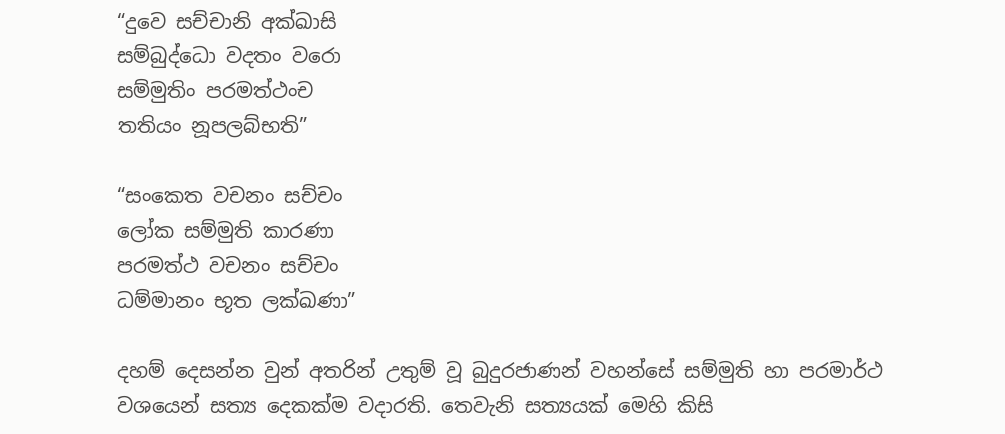“දුවෙ සච්චානි අක්ඛාසි
සම්බුද්ධො වදතං වරො
සම්මුතිං පරමත්ථංච
තතියං නූපලබ්භති”

“සංකෙත වචනං සච්චං
ලෝක සම්මුති කාරණා
පරමත්ථ වචනං සච්චං
ධම්මානං භූත ලක්‍ඛණා”

දහම් දෙසන්න වුන් අතරින් උතුම් වූ බුදුරජාණන් වහන්සේ සම්මුති හා පරමාර්ථ වශයෙන් සත්‍ය දෙකක්ම වදාරති. තෙවැනි සත්‍යයක් මෙහි කිසි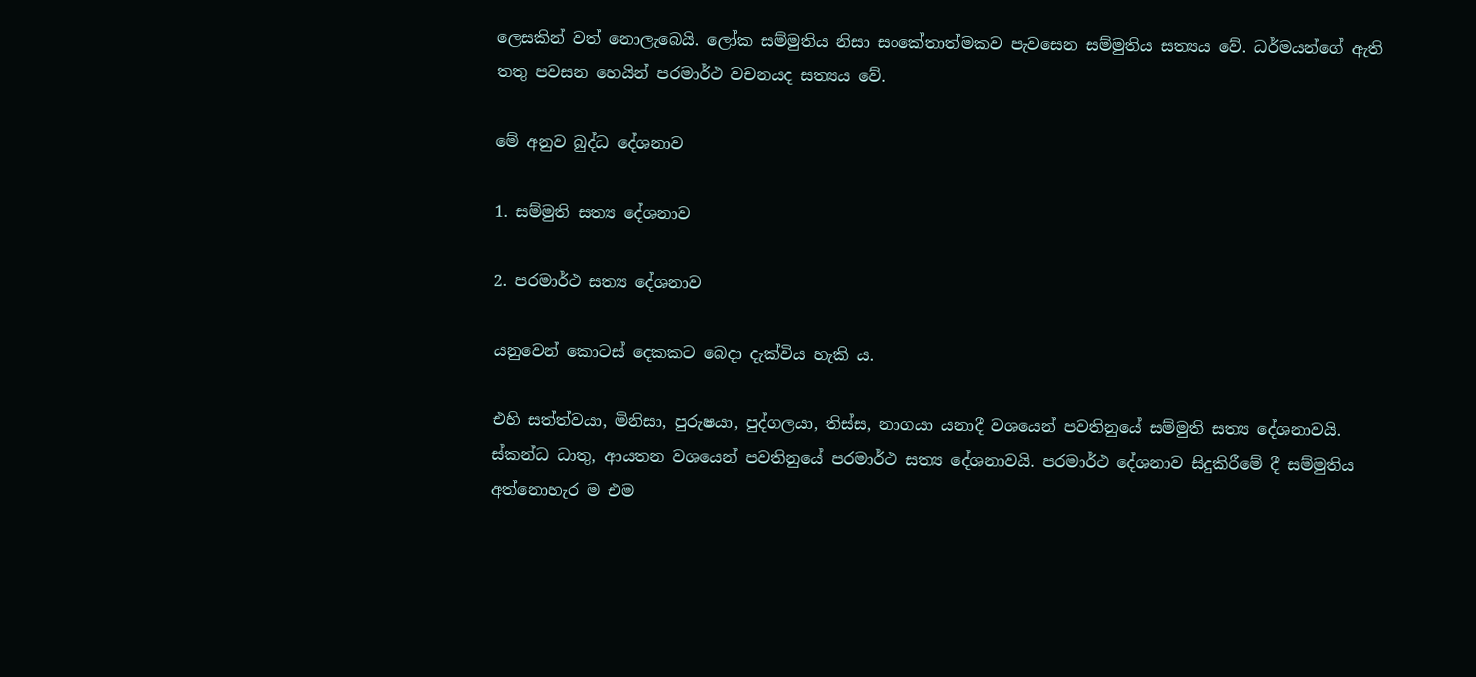ලෙසකින් වත් නොලැබෙයි. ලෝක සම්මුතිය නිසා සංකේතාත්මකව පැවසෙන සම්මුතිය සත්‍යය වේ. ධර්මයන්ගේ ඇති තතු පවසන හෙයින් පරමාර්ථ වචනයද සත්‍යය වේ.

මේ අනුව බුද්ධ දේශනාව

1. සම්මුති සත්‍ය දේශනාව

2. පරමාර්ථ සත්‍ය දේශනාව

යනුවෙන් කොටස් දෙකකට බෙදා දැක්විය හැකි ය.

එහි සත්ත්වයා, මිනිසා, පුරුෂයා, පුද්ගලයා, තිස්ස, නාගයා යනාදී වශයෙන් පවතිනුයේ සම්මුති සත්‍ය දේශනාවයි. ස්කන්ධ ධාතු, ආයතන වශයෙන් පවතිනුයේ පරමාර්ථ සත්‍ය දේශනාවයි. පරමාර්ථ දේශනාව සිදුකිරීමේ දී සම්මුතිය අත්නොහැර ම එම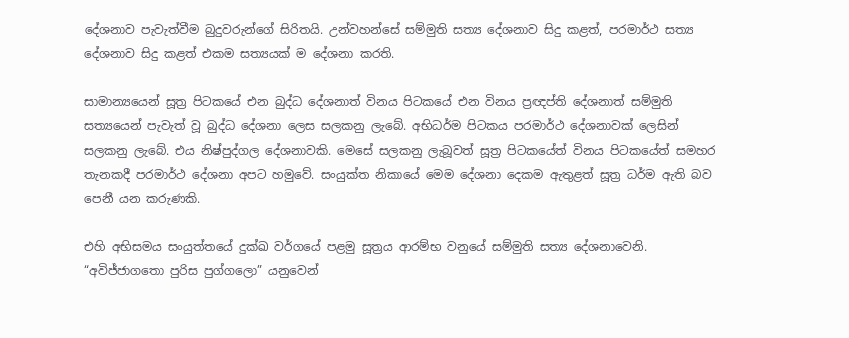දේශනාව පැවැත්වීම බුදුවරුන්ගේ සිරිතයි. උන්වහන්සේ සම්මුති සත්‍ය දේශනාව සිදු කළත්, පරමාර්ථ සත්‍ය දේශනාව සිදු කළත් එකම සත්‍යයක් ම දේශනා කරති.

සාමාන්‍යයෙන් සූත්‍ර පිටකයේ එන බුද්ධ දේශනාත් විනය පිටකයේ එන විනය ප්‍රඥප්ති දේශනාත් සම්මුති සත්‍යයෙන් පැවැත් වූ බුද්ධ දේශනා ලෙස සලකනු ලැබේ. අභිධර්ම පිටකය පරමාර්ථ දේශනාවක් ලෙසින් සලකනු ලැබේ. එය නිෂ්පුද්ගල දේශනාවකි. මෙසේ සලකනු ලැබූවත් සූත්‍ර පිටකයේත් විනය පිටකයේත් සමහර තැනකදී පරමාර්ථ දේශනා අපට හමුවේ. සංයුක්ත නිකායේ මෙම දේශනා දෙකම ඇතුළත් සූත්‍ර ධර්ම ඇති බව පෙනී යන කරුණකි.

එහි අභිසමය සංයුත්තයේ දුක්ඛ වර්ගයේ පළමු සූත්‍රය ආරම්භ වනුයේ සම්මුති සත්‍ය දේශනාවෙනි. “අවිජ්ජාගතො පුරිස පුග්ගලො” යනුවෙන්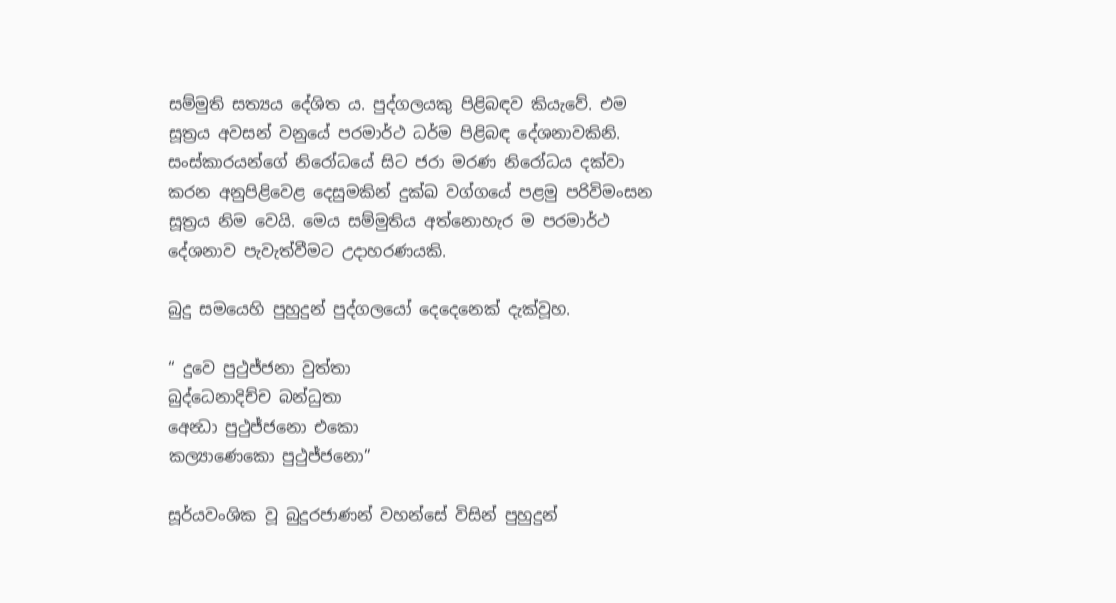සම්මුති සත්‍යය දේශිත ය. පුද්ගලයකු පිළිබඳව කියැවේ. එම සූත්‍රය අවසන් වනුයේ පරමාර්ථ ධර්ම පිළිබඳ දේශනාවකිනි. සංස්කාරයන්ගේ නිරෝධයේ සිට ජරා මරණ නිරෝධය දක්වා කරන අනුපිළිවෙළ දෙසුමකින් දුක්ඛ වග්ගයේ පළමු පරිවිමංසන සූත්‍රය නිම වෙයි. මෙය සම්මුතිය අත්නොහැර ම පරමාර්ථ දේශනාව පැවැත්වීමට උදාහරණයකි.

බුදු සමයෙහි පුහුදුන් පුද්ගලයෝ දෙදෙනෙක් දැක්වූහ.

“ දුවෙ පුථුජ්ජනා වුත්තා
බුද්ධෙනාදිච්ච බන්ධුතා
අෙන්‍ධා පුථුජ්ජනො එකො
කල්‍යාණෙකො පුථුජ්ජනො”

සූර්යවංශික වූ බුදුරජාණන් වහන්සේ විසින් පුහුදුන්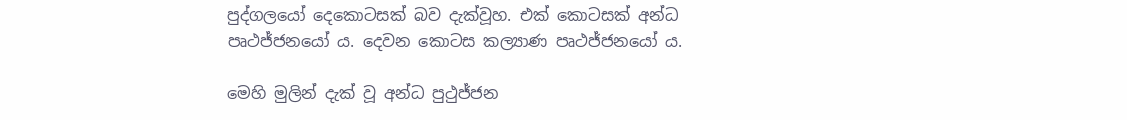පුද්ගලයෝ දෙකොටසක් බව දැක්වූහ. එක් කොටසක් අන්ධ පෘථජ්ජනයෝ ය. දෙවන කොටස කල්‍යාණ පෘථජ්ජනයෝ ය.

මෙහි මුලින් දැක් වූ අන්ධ පුථුජ්ජන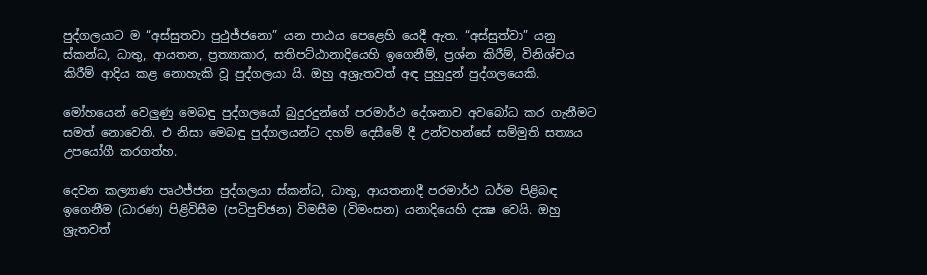පුද්ගලයාට ම “අස්සුතවා පුථුජ්ජනො” යන පාඨය පෙළෙහි යෙදී ඇත. “අස්සුත්වා” යනු ස්කන්ධ, ධාතු, ආයතන, ප්‍රත්‍යාකාර, සතිපට්ඨානාදියෙහි ඉගෙනීම්, ප්‍රශ්න කිරීම්, විනිශ්චය කිරීම් ආදිය කළ නොහැකි වූ පුද්ගලයා යි. ඔහු අශ්‍රැතවත් අඳ පුහුදුන් පුද්ගලයෙකි.

මෝහයෙන් වෙලුණු මෙබඳු පුද්ගලයෝ බුදුරදුන්ගේ පරමාර්ථ දේශනාව අවබෝධ කර ගැනීමට සමත් නොවෙති. එ නිසා මෙබඳු පුද්ගලයන්ට දහම් දෙසීමේ දී උන්වහන්සේ සම්මුති සත්‍යය උපයෝගී කරගත්හ.

දෙවන කල්‍යාණ පෘථජ්ජන පුද්ගලයා ස්කන්ධ, ධාතු, ආයතනාදී පරමාර්ථ ධර්ම පිළිබඳ ඉගෙනීම (ධාරණ) පිළිවිසීම (පටිපුච්ඡන) විමසීම (විමංසන) යනාදියෙහි දක්‍ෂ වෙයි. ඔහු ශ්‍රැතවත්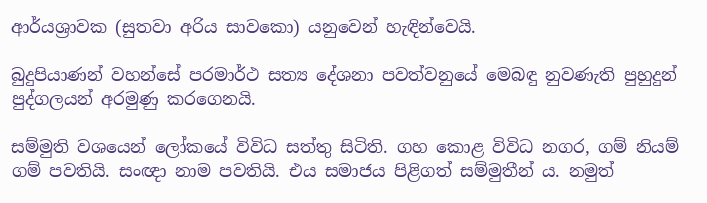ආර්යශ්‍රාවක (සුතවා අරිය සාවකො) යනුවෙන් හැඳින්වෙයි.

බුදුපියාණන් වහන්සේ පරමාර්ථ සත්‍ය දේශනා පවත්වනුයේ මෙබඳු නුවණැති පුහුදුන් පුද්ගලයන් අරමුණු කරගෙනයි.

සම්මුති වශයෙන් ලෝකයේ විවිධ සත්තු සිටිති. ගහ කොළ විවිධ නගර, ගම් නියම් ගම් පවතියි. සංඥා නාම පවතියි. එය සමාජය පිළිගත් සම්මුතීන් ය. නමුත්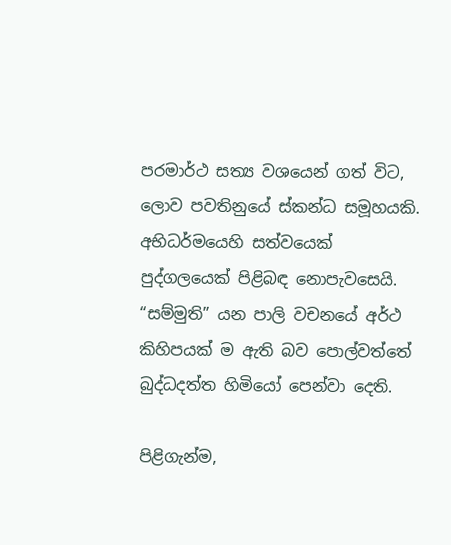පරමාර්ථ සත්‍ය වශයෙන් ගත් විට, ලොව පවතිනුයේ ස්කන්ධ සමූහයකි. අභිධර්මයෙහි සත්වයෙක් පුද්ගලයෙක් පිළිබඳ නොපැවසෙයි. “සම්මුති” යන පාලි වචනයේ අර්ථ කිහිපයක් ම ඇති බව පොල්වත්තේ බුද්ධදත්ත හිමියෝ පෙන්වා දෙති.

පිළිගැන්ම,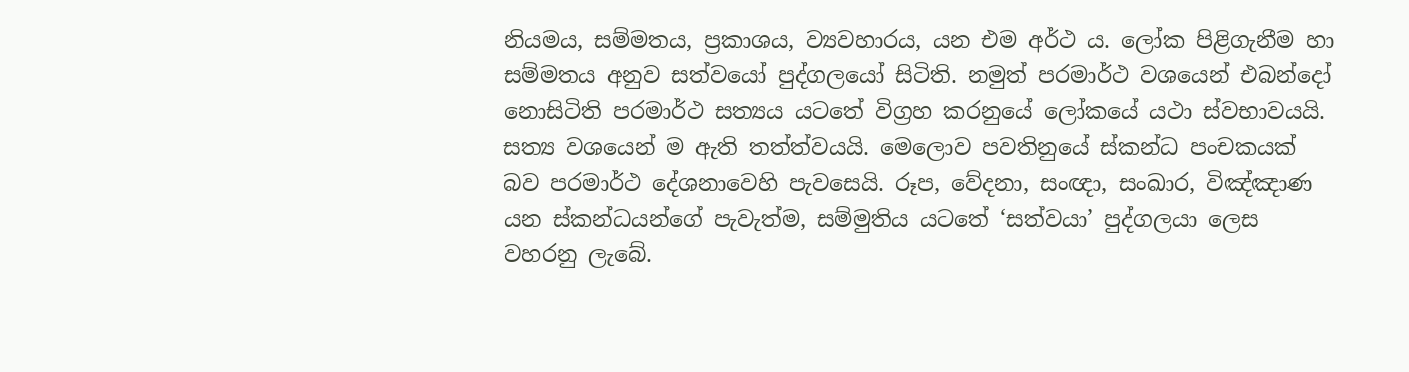නියමය, සම්මතය, ප්‍රකාශය, ව්‍යවහාරය, යන එම අර්ථ ය. ලෝක පිළිගැනීම හා සම්මතය අනුව සත්වයෝ පුද්ගලයෝ සිටිති. නමුත් පරමාර්ථ වශයෙන් එබන්දෝ නොසිටිති පරමාර්ථ සත්‍යය යටතේ විග්‍රහ කරනුයේ ලෝකයේ යථා ස්වභාවයයි. සත්‍ය වශයෙන් ම ඇති තත්ත්වයයි. මෙලොව පවතිනුයේ ස්කන්ධ පංචකයක් බව පරමාර්ථ දේශනාවෙහි පැවසෙයි. රූප, වේදනා, සංඥා, සංඛාර, විඤ්ඤාණ යන ස්කන්ධයන්ගේ පැවැත්ම, සම්මුතිය යටතේ ‘සත්වයා’ පුද්ගලයා ලෙස වහරනු ලැබේ.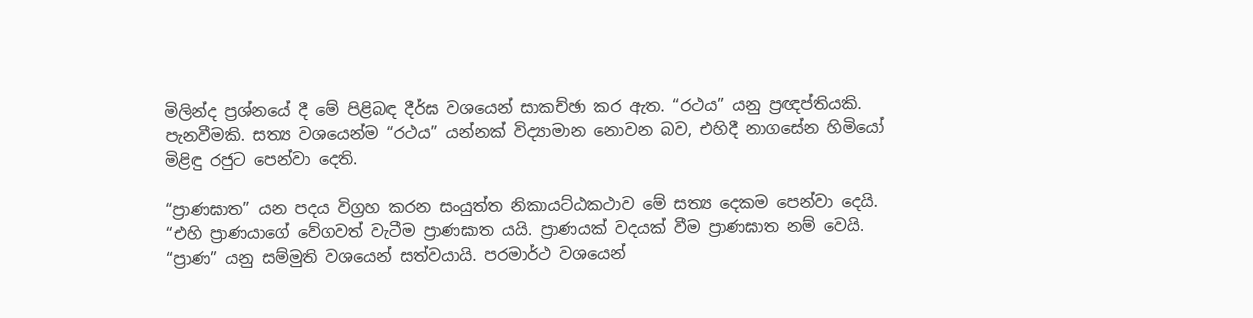මිලින්ද ප්‍රශ්නයේ දී මේ පිළිබඳ දීර්ඝ වශයෙන් සාකච්ඡා කර ඇත. “රථය” යනු ප්‍රඥප්තියකි. පැනවීමකි. සත්‍ය වශයෙන්ම “රථය” යන්නක් විද්‍යාමාන නොවන බව, එහිදී නාගසේන හිමියෝ මිළිඳු රජුට පෙන්වා දෙති.

“ප්‍රාණඝාත” යන පදය විග්‍රහ කරන සංයුත්ත නිකායට්ඨකථාව මේ සත්‍ය දෙකම පෙන්වා දෙයි. “එහි ප්‍රාණයාගේ වේගවත් වැටීම ප්‍රාණඝාත යයි. ප්‍රාණයක් වදයක් වීම ප්‍රාණඝාත නම් වෙයි. “ප්‍රාණ” යනු සම්මුති වශයෙන් සත්වයායි. පරමාර්ථ වශයෙන්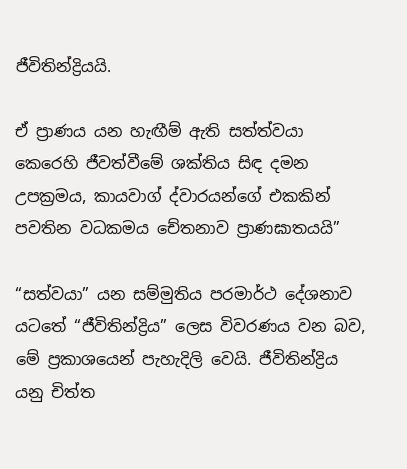ජීවිතින්ද්‍රියයි.

ඒ ප්‍රාණය යන හැඟීම් ඇති සත්ත්වයා කෙරෙහි ජීවත්වීමේ ශක්තිය සිඳ දමන උපක්‍රමය, කායවාග් ද්වාරයන්ගේ එකකින් පවතින වධකමය චේතනාව ප්‍රාණඝාතයයි”

“සත්වයා” යන සම්මුතිය පරමාර්ථ දේශනාව යටතේ “ජීවිතින්ද්‍රිය” ලෙස විවරණය වන බව, මේ ප්‍රකාශයෙන් පැහැදිලි වෙයි. ජීවිතින්ද්‍රිය යනු චිත්ත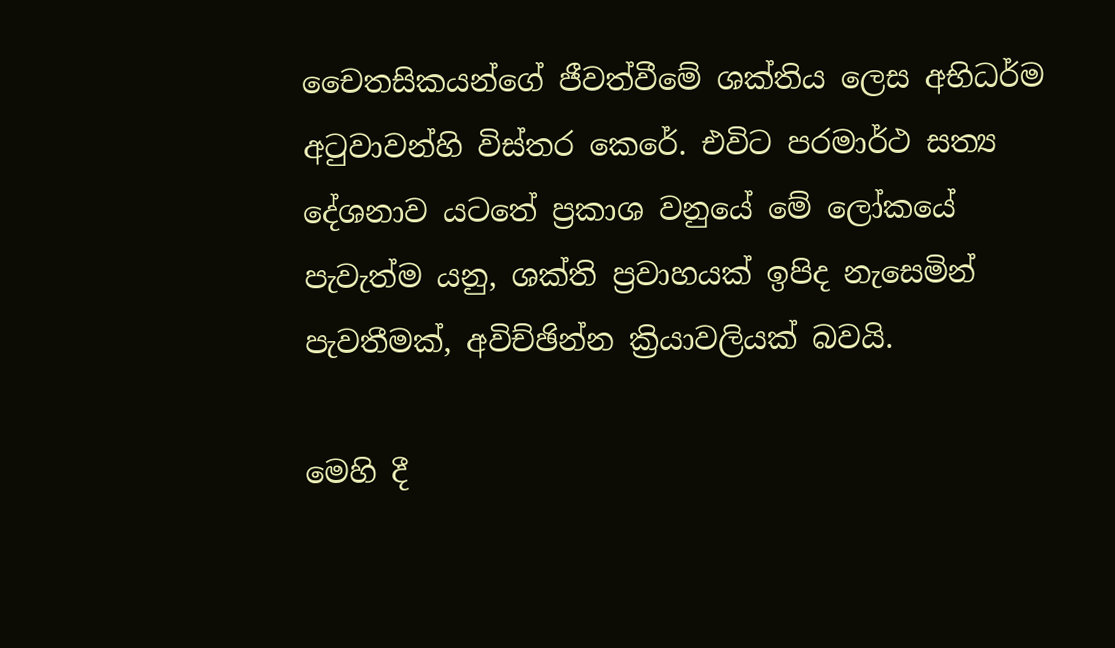චෛතසිකයන්ගේ ජීවත්වීමේ ශක්තිය ලෙස අභිධර්ම අටුවාවන්හි විස්තර කෙරේ. එවිට පරමාර්ථ සත්‍ය දේශනාව යටතේ ප්‍රකාශ වනුයේ මේ ලෝකයේ පැවැත්ම යනු, ශක්ති ප්‍රවාහයක් ඉපිද නැසෙමින් පැවතීමක්, අවිච්ඡින්න ක්‍රියාවලියක් බවයි.

මෙහි දී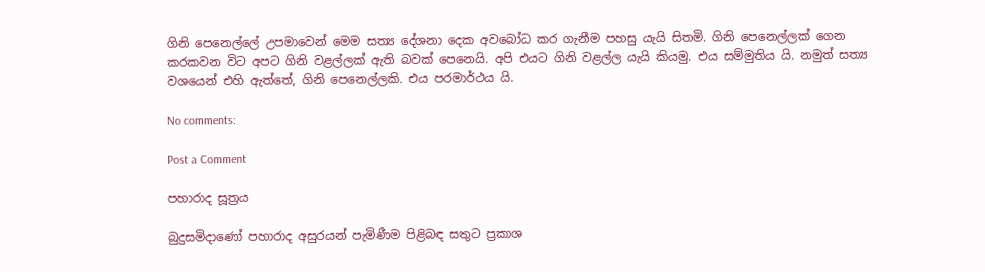ගිනි පෙනෙල්ලේ උපමාවෙන් මෙම සත්‍ය දේශනා දෙක අවබෝධ කර ගැනීම පහසු යැයි සිතමි. ගිනි පෙනෙල්ලක් ගෙන කරකවන විට අපට ගිනි වළල්ලක් ඇති බවක් පෙනෙයි. අපි එයට ගිනි වළල්ල යැයි කියමු. එය සම්මුතිය යි. නමුත් සත්‍ය වශයෙන් එහි ඇත්තේ, ගිනි පෙනෙල්ලකි. එය පරමාර්ථය යි.

No comments:

Post a Comment

පහාරාද සූත්‍රය

බුදුසමිදාණෝ පහාරාද අසුරයන් පැමිණීම පිළිබඳ සතුට ප්‍රකාශ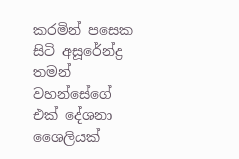කරමින් පසෙක සිටි අසූරේන්ද්‍ර තමන් වහන්සේගේ එක් දේශනා ශෛලියක්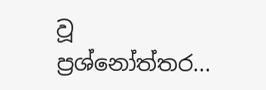වූ ප්‍රශ්නෝත්තර...